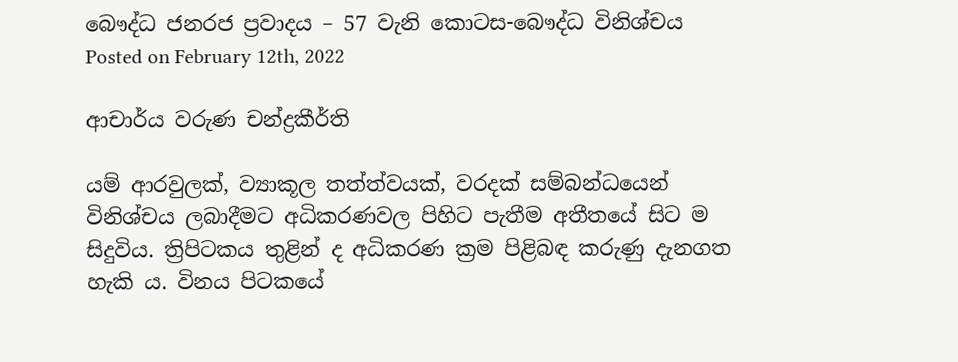බෞද්ධ ජනරජ ප්‍රවාදය – 57 වැනි කොටස-බෞද්ධ විනිශ්චය
Posted on February 12th, 2022

ආචාර්ය වරුණ චන්ද්‍රකීර්ති

යම් ආරවුලක්, ව්‍යාකූල තත්ත්වයක්, වරදක් සම්බන්ධයෙන් විනිශ්චය ලබාදීමට අධිකරණවල පිහිට පැතීම අතීතයේ සිට ම සිදුවිය. ත්‍රිපිටකය තුළින් ද අධිකරණ ක්‍රම පිළිබඳ කරුණු දැනගත හැකි ය. විනය පිටකයේ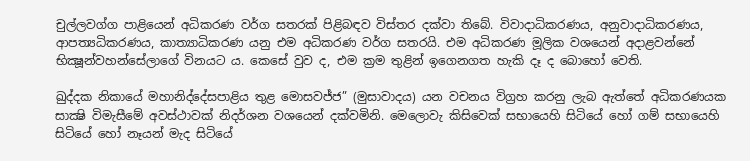චුල්ලවග්ග පාළියෙන් අධිකරණ වර්ග සතරක් පිළිබඳව විස්තර දක්වා තිබේ. විවාදාධිකරණය, අනුවාදාධිකරණය, ආපත්‍යධිකරණය, කාත්‍යාධිකරණ යනු එම අධිකරණ වර්ග සතරයි. එම අධිකරණ මූලික වශයෙන් අදාළවන්නේ භික්‍ෂූන්වහන්සේලාගේ විනයට ය. කෙසේ වුව ද, එම ක්‍රම තුළින් ඉගෙනගත හැකි දෑ ද බොහෝ වෙති.

ඛුද්දක නිකායේ මහානිද්දේසපාළිය තුළ මොසවජ්ජ” (මුසාවාදය) යන වචනය විග්‍රහ කරනු ලැබ ඇත්තේ අධිකරණයක සාක්‍ෂි විමැසීමේ අවස්ථාවක් නිදර්ශන වශයෙන් දක්වමිනි. මෙලොවැ කිසිවෙක් සභායෙහි සිටියේ හෝ ගම් සභායෙහි සිටියේ හෝ නෑයන් මැද සිටියේ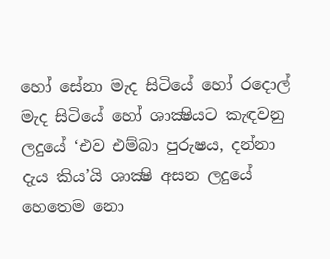හෝ සේනා මැද සිටියේ හෝ රදොල් මැද සිටියේ හෝ ශාක්‍ෂියට කැඳවනු ලදුයේ ‘එව එම්බා පුරුෂය, දන්නා දැය කිය’යි ශාක්‍ෂි අසන ලදුයේ හෙතෙම නො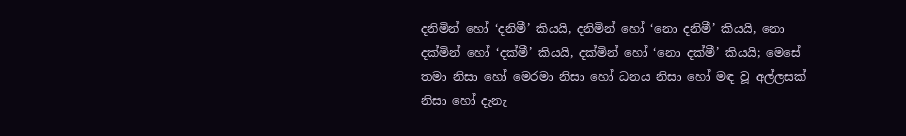දනිමින් හෝ ‘දනිමී’ කියයි, දනිමින් හෝ ‘නො දනිමී’ කියයි, නො දක්මින් හෝ ‘දක්මී’ කියයි, දක්මින් හෝ ‘නො දක්මී’ කියයි; මෙසේ තමා නිසා හෝ මෙරමා නිසා හෝ ධනය නිසා හෝ මඳ වූ අල්ලසක් නිසා හෝ දැනැ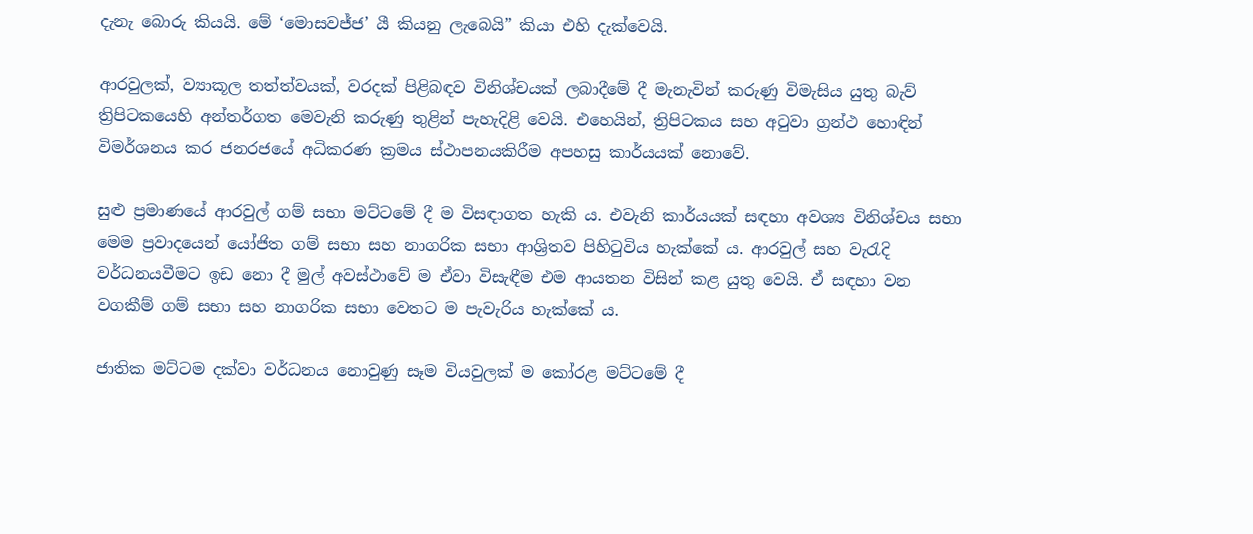දැනැ බොරු කියයි. මේ ‘මොසවජ්ජ’ යී කියනු ලැබෙයි” කියා එහි දැක්වෙයි.

ආරවුලක්, ව්‍යාකූල තත්ත්වයක්, වරදක් පිළිබඳව විනිශ්චයක් ලබාදීමේ දී මැනැවින් කරුණු විමැසිය යුතු බැව් ත්‍රිපිටකයෙහි අන්තර්ගත මෙවැනි කරුණු තුළින් පැහැදිළි වෙයි. එහෙයින්, ත්‍රිපිටකය සහ අටුවා ග්‍රන්ථ හොඳින් විමර්ශනය කර ජනරජයේ අධිකරණ ක්‍රමය ස්ථාපනයකිරීම අපහසු කාර්යයක් නොවේ.

සුළු ප්‍රමාණයේ ආරවුල් ගම් සභා මට්ටමේ දී ම විසඳාගත හැකි ය. එවැනි කාර්යයක් සඳහා අවශ්‍ය විනිශ්චය සභා මෙම ප්‍රවාදයෙන් යෝජිත ගම් සභා සහ නාගරික සභා ආශ්‍රිතව පිහිටුවිය හැක්කේ ය. ආරවුල් සහ වැරැදි වර්ධනයවීමට ඉඩ නො දී මුල් අවස්ථාවේ ම ඒවා විසැඳීම එම ආයතන විසින් කළ යුතු වෙයි. ඒ සඳහා වන වගකීම් ගම් සභා සහ නාගරික සභා වෙතට ම පැවැරිය හැක්කේ ය.

ජාතික මට්ටම දක්වා වර්ධනය නොවුණු සෑම වියවුලක් ම කෝරළ මට්ටමේ දී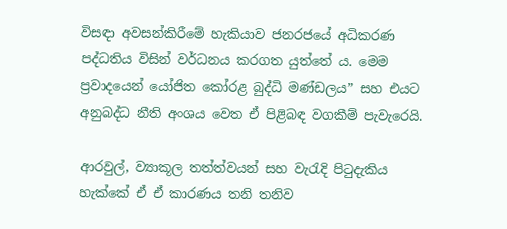විසඳා අවසන්කිරීමේ හැකියාව ජනරජයේ අධිකරණ පද්ධතිය විසින් වර්ධනය කරගත යුත්තේ ය. මෙම ප්‍රවාදයෙන් යෝජිත කෝරළ බුද්ධි මණ්ඩලය” සහ එයට අනුබද්ධ නීති අංශය වෙත ඒ පිළිබඳ වගකීම් පැවැරෙයි.

ආරවුල්, ව්‍යාකූල තත්ත්වයන් සහ වැරැදි පිටුදැකිය හැක්කේ ඒ ඒ කාරණය තනි තනිව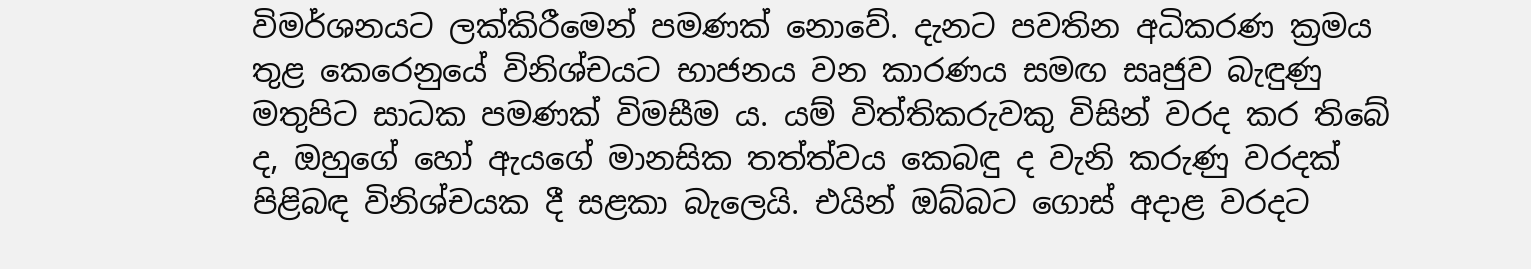විමර්ශනයට ලක්කිරීමෙන් පමණක් නොවේ. දැනට පවතින අධිකරණ ක්‍රමය තුළ කෙරෙනුයේ විනිශ්චයට භාජනය වන කාරණය සමඟ සෘජුව බැඳුණු මතුපිට සාධක පමණක් විමසීම ය. යම් විත්තිකරුවකු විසින් වරද කර තිබේ ද, ඔහුගේ හෝ ඇයගේ මානසික තත්ත්වය කෙබඳු ද වැනි කරුණු වරදක් පිළිබඳ විනිශ්චයක දී සළකා බැලෙයි. එයින් ඔබ්බට ගොස් අදාළ වරදට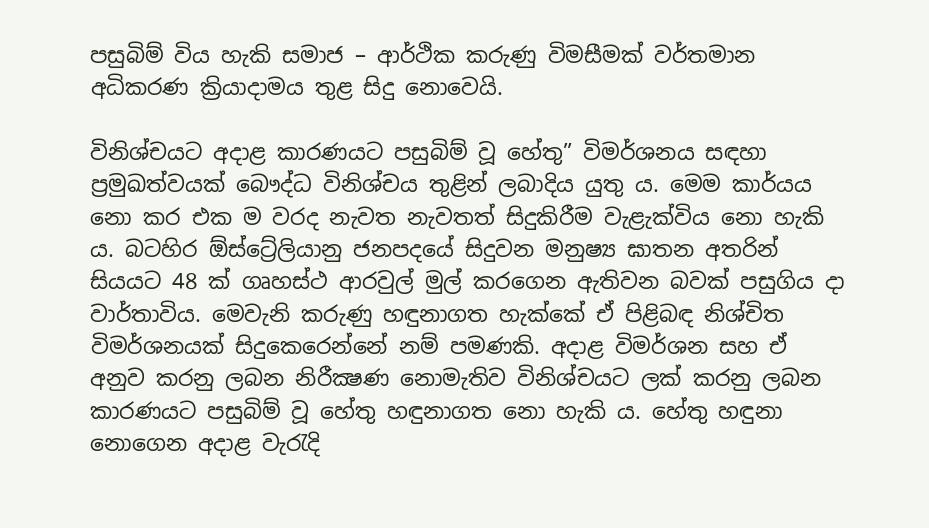පසුබිම් විය හැකි සමාජ – ආර්ථික කරුණු විමසීමක් වර්තමාන අධිකරණ ක්‍රියාදාමය තුළ සිදු නොවෙයි.

විනිශ්චයට අදාළ කාරණයට පසුබිම් වූ හේතු” විමර්ශනය සඳහා ප්‍රමුඛත්වයක් බෞද්ධ විනිශ්චය තුළින් ලබාදිය යුතු ය. මෙම කාර්යය නො කර එක ම වරද නැවත නැවතත් සිදුකිරීම වැළැක්විය නො හැකි ය. බටහිර ඕස්ට්‍රේලියානු ජනපදයේ සිදුවන මනුෂ්‍ය ඝාතන අතරින් සියයට 48 ක් ගෘහස්ථ ආරවුල් මුල් කරගෙන ඇතිවන බවක් පසුගිය දා වාර්තාවිය. මෙවැනි කරුණු හඳුනාගත හැක්කේ ඒ පිළිබඳ නිශ්චිත විමර්ශනයක් සිදුකෙරෙන්නේ නම් පමණකි. අදාළ විමර්ශන සහ ඒ අනුව කරනු ලබන නිරීක්‍ෂණ නොමැතිව විනිශ්චයට ලක් කරනු ලබන කාරණයට පසුබිම් වූ හේතු හඳුනාගත නො හැකි ය. හේතු හඳුනා නොගෙන අදාළ වැරැදි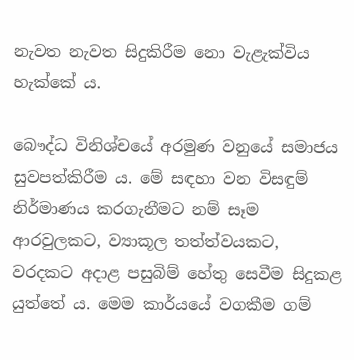නැවත නැවත සිදුකිරීම නො වැළැක්විය හැක්කේ ය.

බෞද්ධ විනිශ්චයේ අරමුණ වනුයේ සමාජය සුවපත්කිරීම ය. මේ සඳහා වන විසඳුම් නිර්මාණය කරගැනීමට නම් සෑම ආරවුලකට, ව්‍යාකූල තත්ත්වයකට, වරදකට අදාළ පසුබිම් හේතු සෙවීම සිදුකළ යුත්තේ ය. මෙම කාර්යයේ වගකීම ගම්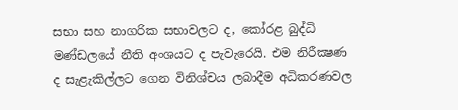සභා සහ නාගරික සභාවලට ද, කෝරළ බුද්ධි මණ්ඩලයේ නීති අංශයට ද පැවැරෙයි. එම නිරීක්‍ෂණ ද සැළැකිල්ලට ගෙන විනිශ්චය ලබාදීම අධිකරණවල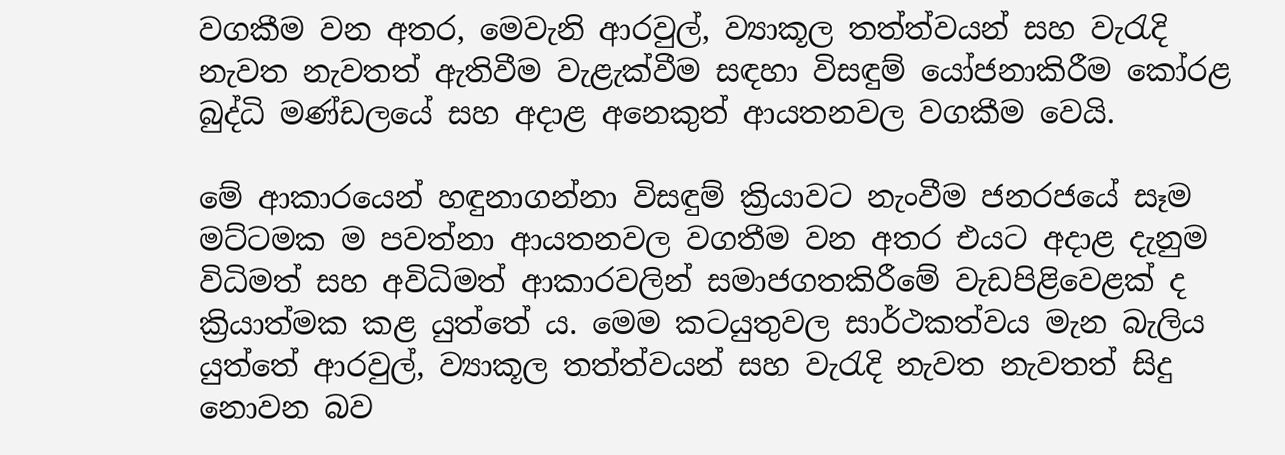වගකීම වන අතර, මෙවැනි ආරවුල්, ව්‍යාකූල තත්ත්වයන් සහ වැරැදි නැවත නැවතත් ඇතිවීම වැළැක්වීම සඳහා විසඳුම් යෝජනාකිරීම කෝරළ බුද්ධි මණ්ඩලයේ සහ අදාළ අනෙකුත් ආයතනවල වගකීම වෙයි.

මේ ආකාරයෙන් හඳුනාගන්නා විසඳුම් ක්‍රියාවට නැංවීම ජනරජයේ සෑම මට්ටමක ම පවත්නා ආයතනවල වගතීම වන අතර එයට අදාළ දැනුම විධිමත් සහ අවිධිමත් ආකාරවලින් සමාජගතකිරීමේ වැඩපිළිවෙළක් ද ක්‍රියාත්මක කළ යුත්තේ ය. මෙම කටයුතුවල සාර්ථකත්වය මැන බැලිය යුත්තේ ආරවුල්, ව්‍යාකූල තත්ත්වයන් සහ වැරැදි නැවත නැවතත් සිදු නොවන බව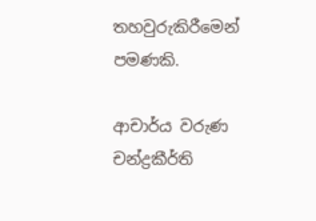තහවුරුකිරීමෙන් පමණකි.

ආචාර්ය වරුණ චන්ද්‍රකීර්ති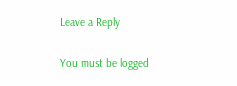Leave a Reply

You must be logged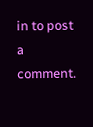in to post a comment.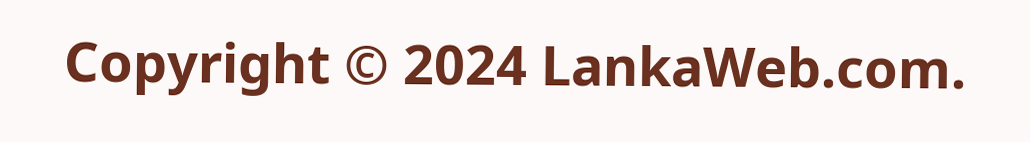Copyright © 2024 LankaWeb.com.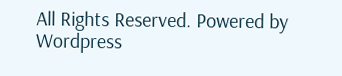All Rights Reserved. Powered by Wordpress